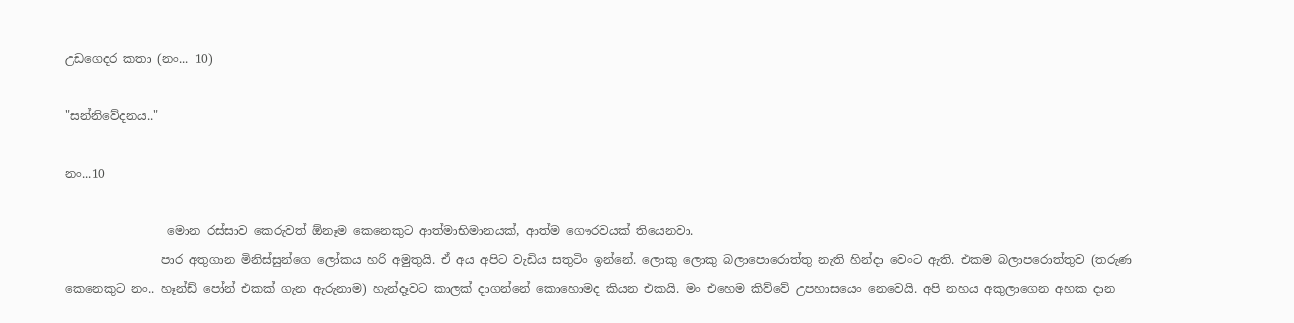උඩගෙදර කතා (නං... 10)

"සන්නිවේදනය.."

නං...10

                 මොන රස්සාව කෙරුවත් ඕනෑම කෙනෙකුට ආත්මාභිමානයක්, ආත්ම ගෞරවයක් තියෙනවා.
                පාර අතුගාන මිනිස්සුන්ගෙ ලෝකය හරි අමුතුයි. ඒ අය අපිට වැඩිය සතුටිං ඉන්නේ. ලොකු ලොකු බලාපොරොත්තු නැති හින්දා වෙංට ඇති. එකම බලාපරොත්තුව (තරුණ කෙනෙකුට නං.. හෑන්ඩ් පෝන් එකක් ගැන ඇරුනාම) හැන්දෑවට කාලක් දාගන්නේ කොහොමද කියන එකයි. මං එහෙම කිව්වේ උපහාසයෙං නෙවෙයි. අපි නහය අකුලාගෙන අහක දාන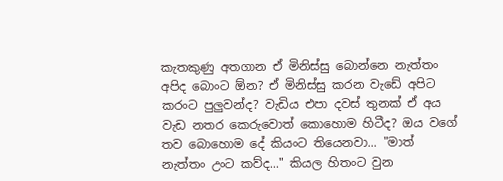කැතකුණු අතගාන ඒ මිනිස්සු බොන්නෙ නැත්තං අපිද බොංට ඕන? ඒ මිනිස්සු කරන වැඩේ අපිට කරංට පුලුවන්ද? වැඩිය එපා දවස් තුනක් ඒ අය වැඩ නතර කෙරුවොත් කොහොම හිටීද? ඔය වගේ තව බොහොම දේ කියංට තියෙනවා... "මාත් නැත්තං උංට කව්ද..." කියල හිතංට වුන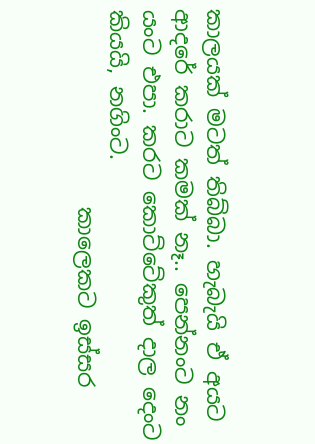කාලයක් මටත් තිබ්බා. හැබැයි ඒ අයට ආදරේ කරාට කමක් නෑ.. පෙන්නංට නං යංට එපා. කරට කොට්ටේකුත් දාල දෙංට කියයි, නගිංට.
                  කාලෙකට ඉස්සර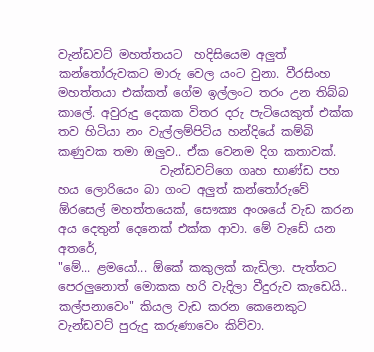වැන්ඩවට් මහත්තයට  හදිසියෙම අලුත් කන්තෝරුවකට මාරු වෙල යංට වුනා. වීරසිංහ මහත්තයා එක්කත් ගේම ඉල්ලංට තරං උන තිබ්බ කාලේ. අවුරුදු දෙකක විතර දරු පැටියෙකුත් එක්ක තව හිටියා නං වැල්ලම්පිටිය හන්දියේ කම්බි කණුවක තමා ඔලුව.. ඒක වෙනම දිග කතාවක්.
                 වැන්ඩවට්ගෙ ගෘහ භාණ්ඩ පහ හය ලොරියෙං බා ගංට අලුත් කන්තෝරුවේ ඕරසෙල් මහත්තයෙක්, සෞක්‍ය අංශයේ වැඩ කරන අය දෙතුන් දෙනෙක් එක්ක ආවා. මේ වැඩේ යන අතරේ,
"මේ... ළමයෝ... ඕකේ කකුලක් කැඩිලා. පැත්තට පෙරලුනොත් මොකක හරි වැදිලා වීදුරුව කැඩෙයි.. කල්පනාවෙං" කියල වැඩ කරන කෙනෙකුට වැන්ඩවට් පුරුදු කරුණාවෙං කිව්වා.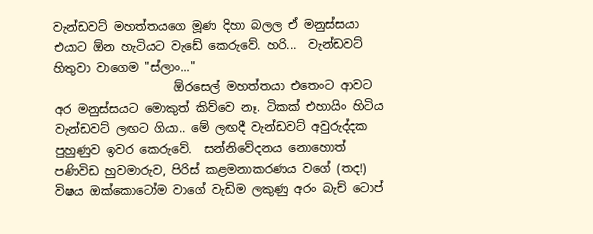වැන්ඩවට් මහත්තයගෙ මූණ දිහා බලල ඒ මනුස්සයා එයාට ඕන හැටියට වැඩේ කෙරුවේ. හරි...  වැන්ඩවට් හිතුවා වාගෙම "ස්ලාං..."
                    ඕරසෙල් මහත්තයා එතෙංට ආවට අර මනුස්සයට මොකුත් කිව්වෙ නෑ. ටිකක් එහායිං හිටිය වැන්ඩවට් ලඟට ගියා.. මේ ලඟදී වැන්ඩවට් අවුරුද්දක පුහුණුව ඉවර කෙරුවේ.  සන්නිවේදනය නොහොත් පණිවිඩ හුවමාරුව, පිරිස් කළමනාකරණය වගේ (තද!) විෂය ඔක්කොටෝම වාගේ වැඩිම ලකුණු අරං බැච් ටොප්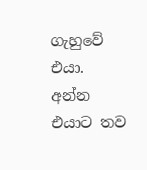ගැහුවේ එයා. අන්න එයාට තව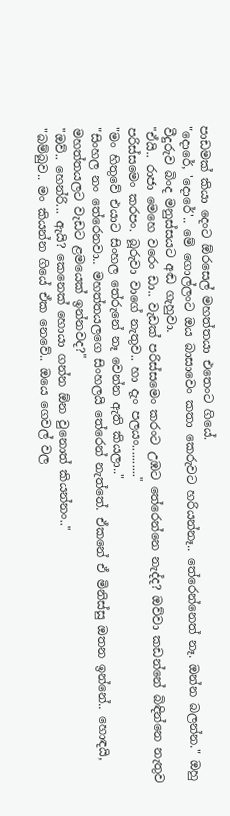පාඩමක් කියා දෙංට ඕරසෙල් මහත්තයා එතෙංට ගියේ.
"දොරේ, 'දොරේ'.. මේ ගොල්ලංට ඔය බාසාවෙං කතා කෙරුවට හරියන්නෑ.. තේරෙන්නෙත් නෑ. ඔන්න බලන්න." ඔහු වීදුරුව බිංද මනුස්සයට අඬ ගැහුවා.
"ඒයි.. රාජා මෙහෙ වරෙං ඩා.. වැඩක් පරිස්සමෙං කරංට උඹට තේරෙන්නෙ නැද්ද? ඔව්වා කඩන්නේ බිඳින්නෙ නැතුව පරිස්සමෙං කරපං. බූරුවා වාගේ නැතුව.. හා දැං පලයං.........."
"මං හිතුවේ එයාට සිංහල තේරුනේ නෑ වෙන්න ඇති කියලා.."
"සිංහල නං තේරෙනවා.. මහත්තයලගෙ සිංහලයි තේරෙන් නැත්තේ. ඒකනේ ඒ මිනිස්සු ඔතන ඉන්නේ.. හොඳයි, මහත්තයලට වැඩට ළමයෙක් ඉන්නවද?"
"ඔව්.. හෙන්රි... ඇයි? කෙනෙක් හොයා ගන්න ඕන වුනොත් කියන්නං.."
"බම්බුව.. මං කියන්න ගියේ ඒක නෙවේ.. ඔයෙ ගෙවල් වල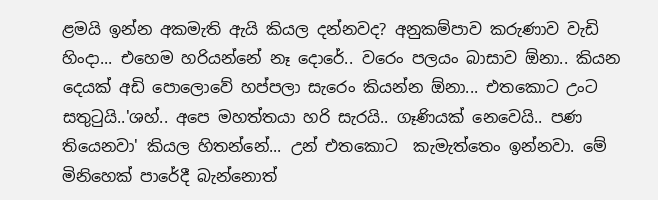ළමයි ඉන්න අකමැති ඇයි කියල දන්නවද? අනුකම්පාව කරුණාව වැඩි හිංදා... එහෙම හරියන්නේ නෑ දොරේ.. වරෙං පලයං බාසාව ඕනා.. කියන දෙයක් අඩි පොලොවේ හප්පලා සැරෙං කියන්න ඕනා... එතකොට උංට සතුටුයි..'ශහ්.. අපෙ මහත්තයා හරි සැරයි.. ගෑණියක් නෙවෙයි.. පණ තියෙනවා' කියල හිතන්නේ... උන් එතකොට  කැමැත්තෙං ඉන්නවා. මේ මිනිහෙක් පාරේදී බැන්නොත්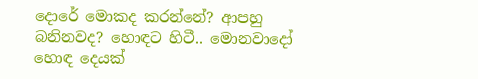දොරේ මොකද කරන්නේ? ආපහු බනිනවද? හොඳට හිටී.. මොනවාදෝ හොඳ දෙයක්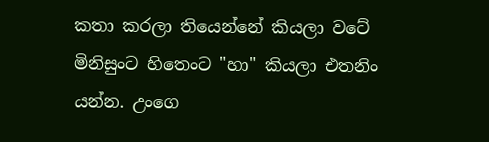කතා කරලා තියෙන්නේ කියලා වටේ මිනිසුංට හිතෙංට "හා" කියලා එතනිං යන්න. උංගෙ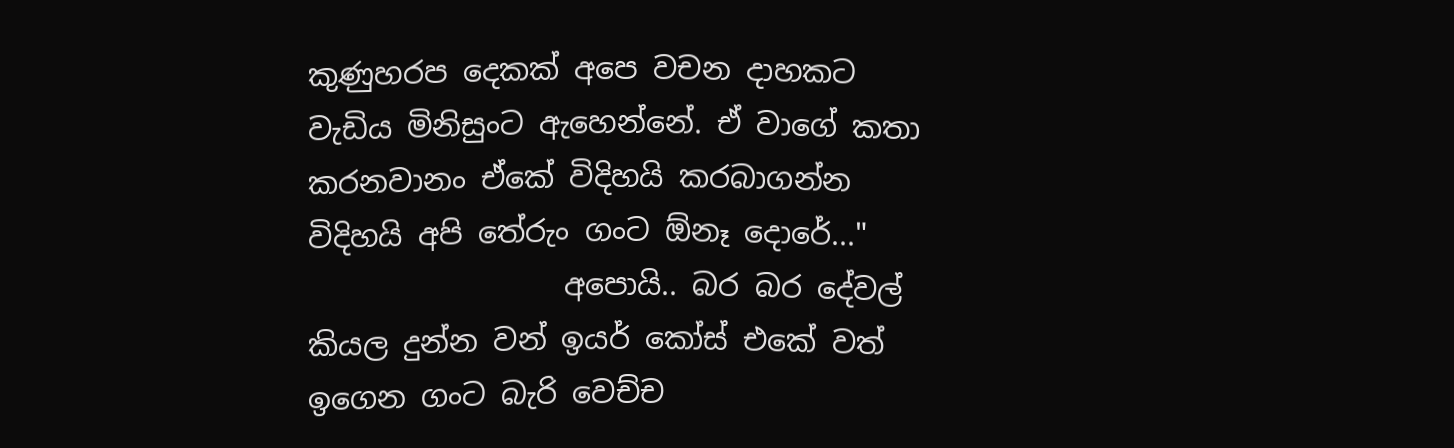කුණුහරප දෙකක් අපෙ වචන දාහකට වැඩිය මිනිසුංට ඇහෙන්නේ. ඒ වාගේ කතා කරනවානං ඒකේ විදිහයි කරබාගන්න විදිහයි අපි තේරුං ගංට ඕනෑ දොරේ..."
                 අපොයි.. බර බර දේවල් කියල දුන්න වන් ඉයර් කෝස් එකේ වත් ඉගෙන ගංට බැරි වෙච්ච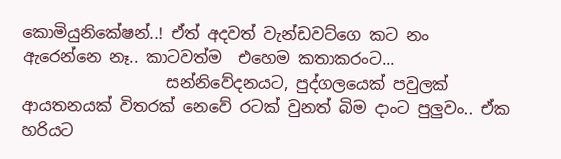කොමියුනිකේෂන්..! ඒත් අදවත් වැන්ඩවට්ගෙ කට නං ඇරෙන්නෙ නෑ.. කාටවත්ම  එහෙම කතාකරංට...
                  සන්නිවේදනයට, පුද්ගලයෙක් පවුලක් ආයතනයක් විතරක් නෙවේ රටක් වුනත් බිම දාංට පුලුවං.. ඒක හරියට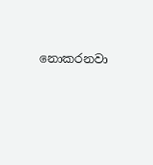නොකරනවා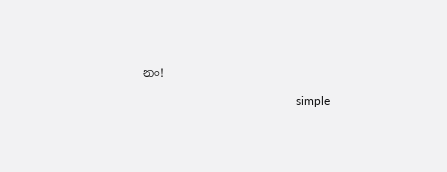නං!

                                                   simple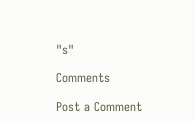"s"

Comments

Post a Comment